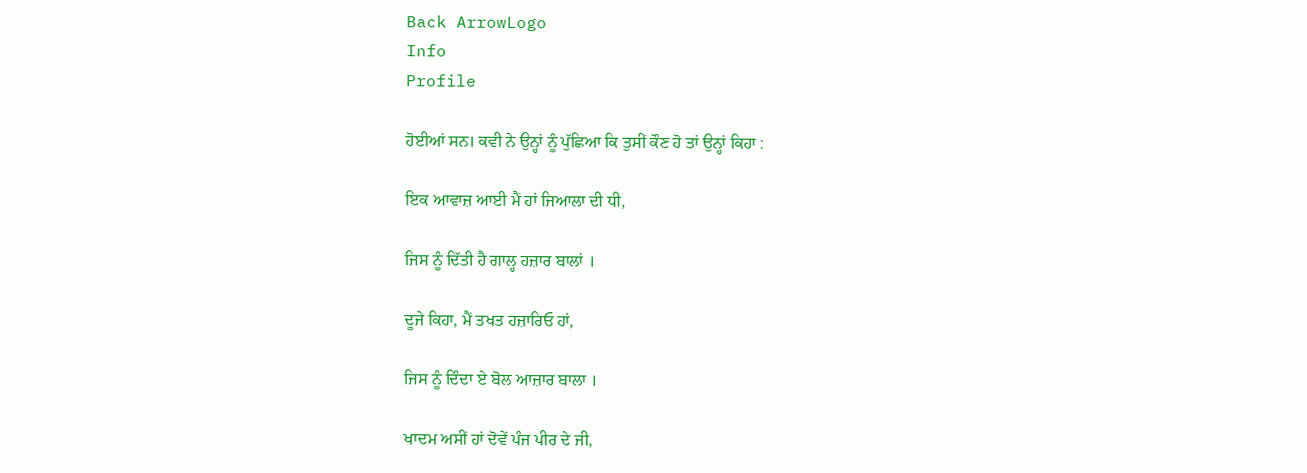Back ArrowLogo
Info
Profile

ਹੋਈਆਂ ਸਨ। ਕਵੀ ਨੇ ਉਨ੍ਹਾਂ ਨੂੰ ਪੁੱਛਿਆ ਕਿ ਤੁਸੀਂ ਕੌਣ ਹੋ ਤਾਂ ਉਨ੍ਹਾਂ ਕਿਹਾ :

ਇਕ ਆਵਾਜ਼ ਆਈ ਮੈਂ ਹਾਂ ਜਿਆਲਾ ਦੀ ਧੀ,

ਜਿਸ ਨੂੰ ਦਿੱਤੀ ਹੈ ਗਾਲ੍ਹ ਹਜ਼ਾਰ ਬਾਲਾਂ ।

ਦੂਜੇ ਕਿਹਾ, ਮੈਂ ਤਖਤ ਹਜ਼ਾਰਿਓ ਹਾਂ,

ਜਿਸ ਨੂੰ ਦਿੰਦਾ ਏ ਬੋਲ ਆਜ਼ਾਰ ਬਾਲਾ ।

ਖਾਦਮ ਅਸੀਂ ਹਾਂ ਦੋਵੇਂ ਪੰਜ ਪੀਰ ਦੇ ਜੀ,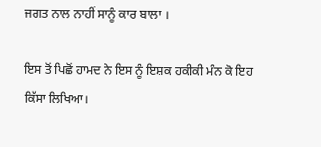ਜਗਤ ਨਾਲ ਨਾਹੀਂ ਸਾਨੂੰ ਕਾਰ ਬਾਲਾ ।

ਇਸ ਤੋਂ ਪਿਛੋਂ ਹਾਮਦ ਨੇ ਇਸ ਨੂੰ ਇਸ਼ਕ ਹਕੀਕੀ ਮੰਨ ਕੋ ਇਹ ਕਿੱਸਾ ਲਿਖਿਆ।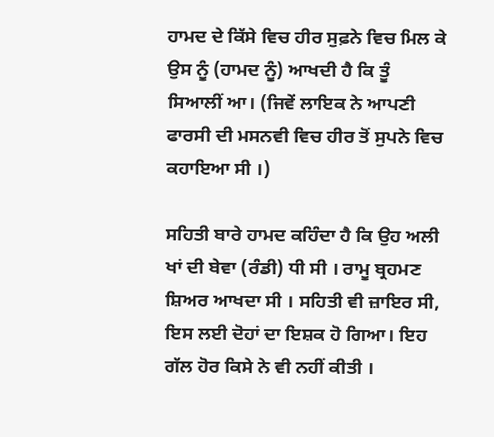ਹਾਮਦ ਦੇ ਕਿੱਸੇ ਵਿਚ ਹੀਰ ਸੁਫ਼ਨੇ ਵਿਚ ਮਿਲ ਕੇ ਉਸ ਨੂੰ (ਹਾਮਦ ਨੂੰ) ਆਖਦੀ ਹੈ ਕਿ ਤੂੰ ਸਿਆਲੀਂ ਆ। (ਜਿਵੇਂ ਲਾਇਕ ਨੇ ਆਪਣੀ ਫਾਰਸੀ ਦੀ ਮਸਨਵੀ ਵਿਚ ਹੀਰ ਤੋਂ ਸੁਪਨੇ ਵਿਚ ਕਹਾਇਆ ਸੀ ।)

ਸਹਿਤੀ ਬਾਰੇ ਹਾਮਦ ਕਹਿੰਦਾ ਹੈ ਕਿ ਉਹ ਅਲੀ ਖਾਂ ਦੀ ਬੇਵਾ (ਰੰਡੀ) ਧੀ ਸੀ । ਰਾਮੂ ਬ੍ਰਹਮਣ ਸ਼ਿਅਰ ਆਖਦਾ ਸੀ । ਸਹਿਤੀ ਵੀ ਜ਼ਾਇਰ ਸੀ, ਇਸ ਲਈ ਦੋਹਾਂ ਦਾ ਇਸ਼ਕ ਹੋ ਗਿਆ। ਇਹ ਗੱਲ ਹੋਰ ਕਿਸੇ ਨੇ ਵੀ ਨਹੀਂ ਕੀਤੀ ।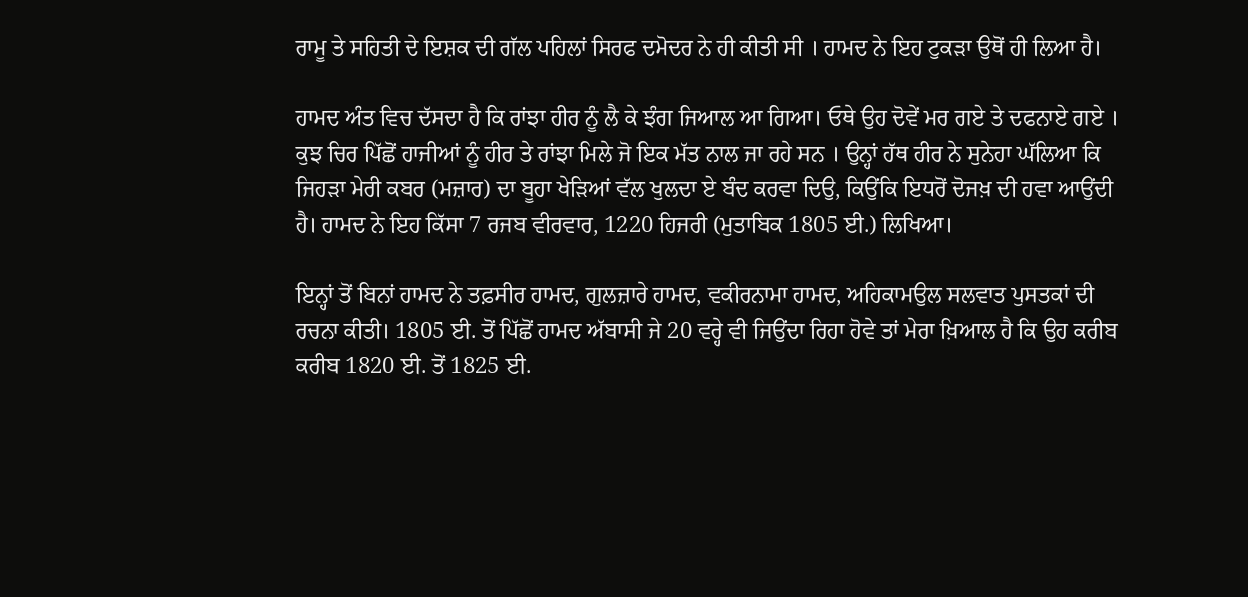ਰਾਮੂ ਤੇ ਸਹਿਤੀ ਦੇ ਇਸ਼ਕ ਦੀ ਗੱਲ ਪਹਿਲਾਂ ਸਿਰਫ ਦਮੋਦਰ ਨੇ ਹੀ ਕੀਤੀ ਸੀ । ਹਾਮਦ ਨੇ ਇਹ ਟੁਕੜਾ ਉਥੋਂ ਹੀ ਲਿਆ ਹੈ।

ਹਾਮਦ ਅੰਤ ਵਿਚ ਦੱਸਦਾ ਹੈ ਕਿ ਰਾਂਝਾ ਹੀਰ ਨੂੰ ਲੈ ਕੇ ਝੰਗ ਜਿਆਲ ਆ ਗਿਆ। ਓਥੇ ਉਹ ਦੋਵੇਂ ਮਰ ਗਏ ਤੇ ਦਫਨਾਏ ਗਏ । ਕੁਝ ਚਿਰ ਪਿੱਛੋਂ ਹਾਜੀਆਂ ਨੂੰ ਹੀਰ ਤੇ ਰਾਂਝਾ ਮਿਲੇ ਜੋ ਇਕ ਮੱਤ ਨਾਲ ਜਾ ਰਹੇ ਸਨ । ਉਨ੍ਹਾਂ ਹੱਥ ਹੀਰ ਨੇ ਸੁਨੇਹਾ ਘੱਲਿਆ ਕਿ ਜਿਹੜਾ ਮੇਰੀ ਕਬਰ (ਮਜ਼ਾਰ) ਦਾ ਬੂਹਾ ਖੇੜਿਆਂ ਵੱਲ ਖੁਲਦਾ ਏ ਬੰਦ ਕਰਵਾ ਦਿਉ, ਕਿਉਂਕਿ ਇਧਰੋਂ ਦੋਜਖ਼ ਦੀ ਹਵਾ ਆਉਂਦੀ ਹੈ। ਹਾਮਦ ਨੇ ਇਹ ਕਿੱਸਾ 7 ਰਜਬ ਵੀਰਵਾਰ, 1220 ਹਿਜਰੀ (ਮੁਤਾਬਿਕ 1805 ਈ.) ਲਿਖਿਆ।

ਇਨ੍ਹਾਂ ਤੋਂ ਬਿਨਾਂ ਹਾਮਦ ਨੇ ਤਫ਼ਸੀਰ ਹਾਮਦ, ਗੁਲਜ਼ਾਰੇ ਹਾਮਦ, ਵਕੀਰਨਾਮਾ ਹਾਮਦ, ਅਹਿਕਾਮਉਲ ਸਲਵਾਤ ਪੁਸਤਕਾਂ ਦੀ ਰਚਨਾ ਕੀਤੀ। 1805 ਈ. ਤੋਂ ਪਿੱਛੋਂ ਹਾਮਦ ਅੱਬਾਸੀ ਜੇ 20 ਵਰ੍ਹੇ ਵੀ ਜਿਉਂਦਾ ਰਿਹਾ ਹੋਵੇ ਤਾਂ ਮੇਰਾ ਖ਼ਿਆਲ ਹੈ ਕਿ ਉਹ ਕਰੀਬ ਕਰੀਬ 1820 ਈ. ਤੋਂ 1825 ਈ.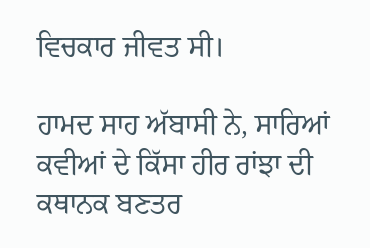ਵਿਚਕਾਰ ਜੀਵਤ ਸੀ।

ਹਾਮਦ ਸਾਹ ਅੱਬਾਸੀ ਨੇ, ਸਾਰਿਆਂ ਕਵੀਆਂ ਦੇ ਕਿੱਸਾ ਹੀਰ ਰਾਂਝਾ ਦੀ ਕਥਾਨਕ ਬਣਤਰ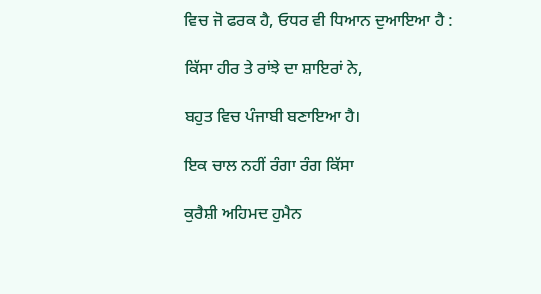ਵਿਚ ਜੋ ਫਰਕ ਹੈ, ਓਧਰ ਵੀ ਧਿਆਨ ਦੁਆਇਆ ਹੈ :

ਕਿੱਸਾ ਹੀਰ ਤੇ ਰਾਂਝੇ ਦਾ ਸ਼ਾਇਰਾਂ ਨੇ,

ਬਹੁਤ ਵਿਚ ਪੰਜਾਬੀ ਬਣਾਇਆ ਹੈ।

ਇਕ ਚਾਲ ਨਹੀਂ ਰੰਗਾ ਰੰਗ ਕਿੱਸਾ

ਕੁਰੈਸ਼ੀ ਅਹਿਮਦ ਹੁਮੈਨ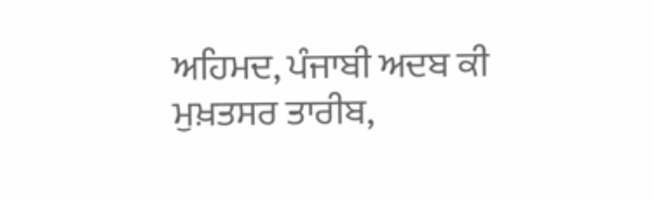ਅਹਿਮਦ, ਪੰਜਾਬੀ ਅਦਬ ਕੀ ਮੁਖ਼ਤਸਰ ਤਾਰੀਬ,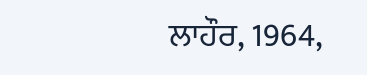ਲਾਹੌਰ, 1964,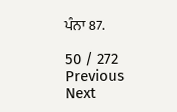ਪੰਨਾ 87.

50 / 272
Previous
Next